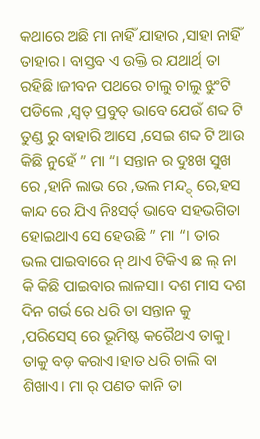କଥାରେ ଅଛି ମା ନାହିଁ ଯାହାର ,ସାହା ନାହିଁ ତାହାର। ବାସ୍ତବ ଏ ଉକ୍ତି ର ଯଥାର୍ଥ୍ ତା ରହିଛି।ଜୀବନ ପଥରେ ଚାଲୁ ଚାଲୁ ଝୁଂଟି ପଡିଲେ ,ସ୍ଵତ୍ ପ୍ରବୁତ୍ ଭାବେ ଯେଉଁ ଶବ୍ଦ ଟି ତୁଣ୍ଡ ରୁ ବାହାରି ଆସେ ,ସେଇ ଶବ୍ଦ ଟି ଆଉ କିଛି ନୁହେଁ ” ମା “। ସନ୍ତାନ ର ଦୁଃଖ ସୁଖ ରେ ,ହାନି ଲାଭ ରେ ,ଭଲ ମନ୍ଦ୍ଦ୍ ରେ,ହସ କାନ୍ଦ ରେ ଯିଏ ନିଃସର୍ତ୍ ଭାବେ ସହଭଗିତା ହୋଇଥାଏ ସେ ହେଉଛି ” ମା “। ତାର ଭଲ ପାଇବାରେ ନ୍ ଥାଏ ଟିକିଏ ଛ ଲ୍ ନା କି କିଛି ପାଇବାର ଲାଳସା। ଦଶ ମାସ ଦଶ ଦିନ ଗର୍ଭ ରେ ଧରି ତା ସନ୍ତାନ କୁ ,ପରିସେସ୍ ରେ ଭୂମିଷ୍ଟ କରୈଥଏ ତାକୁ। ତାକୁ ବଡ଼ କରାଏ।ହାତ ଧରି ଚାଲି ବା ଶିଖାଏ। ମା ର୍ ପଣତ କାନି ତା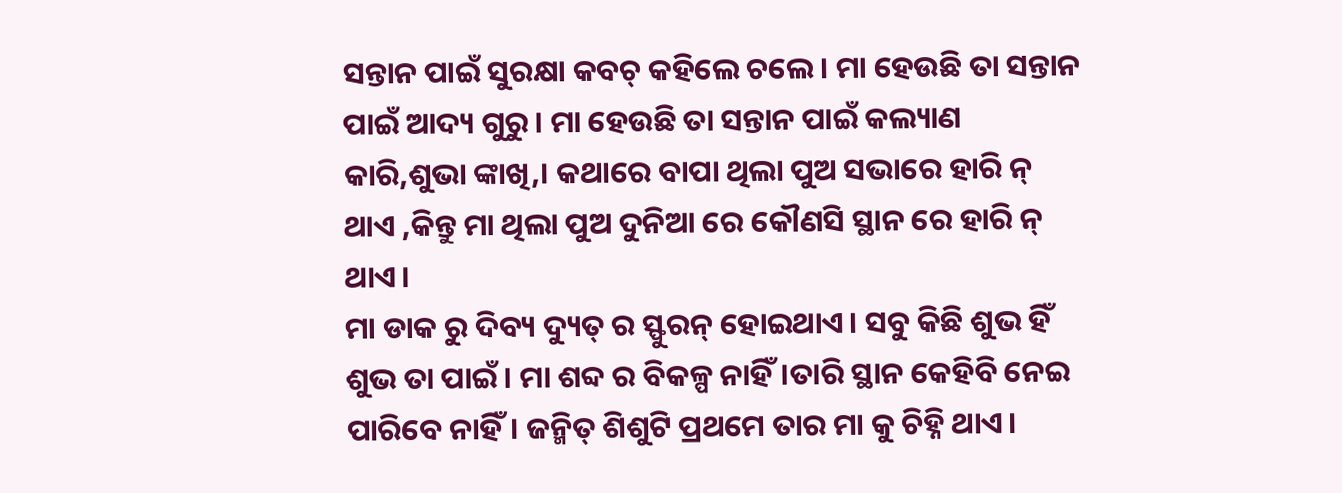ସନ୍ତାନ ପାଇଁ ସୁରକ୍ଷା କବଚ୍ କହିଲେ ଚଲେ। ମା ହେଉଛି ତା ସନ୍ତାନ ପାଇଁ ଆଦ୍ୟ ଗୁରୁ। ମା ହେଉଛି ତା ସନ୍ତାନ ପାଇଁ କଲ୍ୟାଣ କାରି,ଶୁଭା ଙ୍କାଖି,। କଥାରେ ବାପା ଥିଲା ପୁଅ ସଭାରେ ହାରି ନ୍ ଥାଏ ,କିନ୍ତୁ ମା ଥିଲା ପୁଅ ଦୁନିଆ ରେ କୌଣସି ସ୍ଥାନ ରେ ହାରି ନ୍ ଥାଏ।
ମା ଡାକ ରୁ ଦିବ୍ୟ ଦ୍ୟୁତ୍ ର ସ୍ଫୁରନ୍ ହୋଇଥାଏ। ସବୁ କିଛି ଶୁଭ ହିଁ ଶୁଭ ତା ପାଇଁ। ମା ଶବ୍ଦ ର ବିକଳ୍ପ ନାହିଁ।ତାରି ସ୍ଥାନ କେହିବି ନେଇ ପାରିବେ ନାହିଁ। ଜନ୍ମିତ୍ ଶିଶୁଟି ପ୍ରଥମେ ତାର ମା କୁ ଚିହ୍ନି ଥାଏ।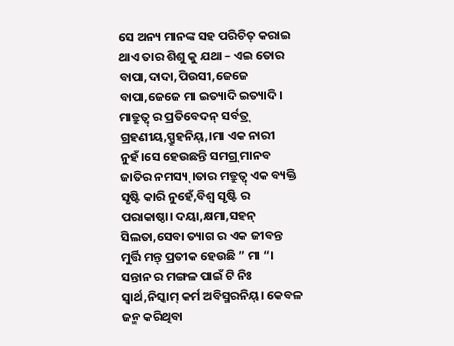ସେ ଅନ୍ୟ ମାନଙ୍କ ସହ ପରିଚିତ୍ କରାଇ ଥାଏ ତାର ଶିଶୁ କୁ ଯଥା – ଏଇ ତୋର ବାପା,ଦାଦା,ପିଉସୀ,ଜେଜେ ବାପା,ଜେଜେ ମା ଇତ୍ୟାଦି ଇତ୍ୟାଦି । ମାତ୍ରୁତ୍ଵ୍ ର ପ୍ରତିବେଦନ୍ ସର୍ବତ୍ର୍ ଗ୍ରହଣୀୟ,ସ୍ପ୍ରୁହନିୟ୍,।ମା ଏକ ନାରୀ ନୁହଁ।ସେ ହେଉଛନ୍ତି ସମଗ୍ର୍ ମାନବ ଜାତିର ନମସ୍ୟ୍।ତାର ମତ୍ରୁତ୍ଵ୍ ଏକ ବ୍ୟକ୍ତି ସୃଷ୍ଟି କାରି ନୁହେଁ,ବିଶ୍ୱ ସୃଷ୍ଟି ର ପରାକାଷ୍ଠା। ଦୟା,କ୍ଷମା,ସହନ୍ ସିଲତା,ସେବା ତ୍ୟାଗ ର ଏକ ଜୀବନ୍ତ ମୁର୍ତ୍ତି ମନ୍ତ୍ ପ୍ରତୀକ ହେଉଛି ” ମା “। ସନ୍ତାନ ର ମଙ୍ଗଳ ପାଇଁ ଟି ନିଃ ସ୍ୱାର୍ଥ,ନିସ୍କାମ୍ କର୍ମ ଅବିସ୍ମରନିୟ୍। କେବଳ ଜନ୍ମ କରିଥିବା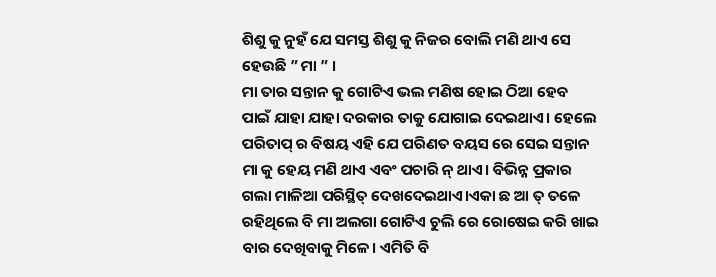ଶିଶୁ କୁ ନୁହଁ ଯେ ସମସ୍ତ ଶିଶୁ କୁ ନିଜର ବୋଲି ମଣି ଥାଏ ସେ ହେଉଛି ” ମା ” ।
ମା ତାର ସନ୍ତାନ କୁ ଗୋଟିଏ ଭଲ ମଣିଷ ହୋଇ ଠିଆ ହେବ ପାଇଁ ଯାହା ଯାହା ଦରକାର ତାକୁ ଯୋଗାଇ ଦେଇଥାଏ। ହେଲେ ପରିତାପ୍ ର ବିଷୟ ଏହି ଯେ ପରିଣତ ବୟସ ରେ ସେଇ ସନ୍ତାନ ମା କୁ ହେୟ ମଣି ଥାଏ ଏବଂ ପଚାରି ନ୍ ଥାଏ। ବିଭିନ୍ନ ପ୍ରକାର ଗଲା ମାଳିଆ ପରିସ୍ଥିତ୍ ଦେଖଦେଇଥାଏ।ଏକା ଛ ଆ ତ୍ ତଳେ ରହିଥିଲେ ବି ମା ଅଲଗା ଗୋଟିଏ ଚୁଲି ରେ ରୋଷେଇ କରି ଖାଇ ବାର ଦେଖିବାକୁ ମିଳେ। ଏମିତି ବି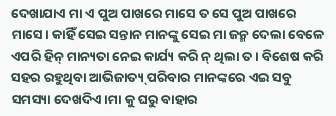ଦେଖାଯାଏ ମା ଏ ପୁଅ ପାଖରେ ମାସେ ତ ସେ ପୁଅ ପାଖରେ ମାସେ। କାହିଁ ସେଇ ସନ୍ତାନ ମାନଙ୍କୁ ସେଇ ମା ଜନ୍ମ ଦେଲା ବେଳେ ଏପରି ହିନ୍ ମାନ୍ୟତା ନେଇ କାର୍ଯ୍ୟ କରି ନ୍ ଥିଲା ତ। ବିଶେଷ କରି ସହର ରହୁଥିବା ଆଭିଜାତ୍ୟ୍ ପରିବାର ମାନଙ୍କରେ ଏଇ ସବୁ ସମସ୍ୟା ଦେଖଦିଏ।ମା କୁ ଘରୁ ବାହାର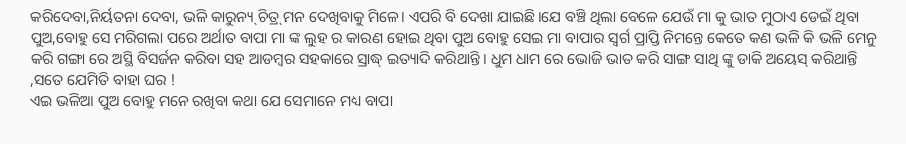କରିଦେବା,ନିର୍ୟତନା ଦେବା, ଭଳି କାରୁନ୍ୟ୍ ଚିତ୍ର୍ ମନ ଦେଖିବାକୁ ମିଳେ। ଏପରି ବି ଦେଖା ଯାଇଛି।ଯେ ବଞ୍ଚି ଥିଲା ବେଳେ ଯେଉଁ ମା କୁ ଭାତ ମୁଠାଏ ଡେଇଁ ଥିବା ପୁଅ,ବୋହୁ ସେ ମରିଗଲା ପରେ ଅର୍ଥାତ ବାପା ମା ଙ୍କ ଲୁହ ର କାରଣ ହୋଇ ଥିବା ପୁଅ ବୋହୁ ସେଇ ମା ବାପାର ସ୍ୱର୍ଗ ପ୍ରାପ୍ତି ନିମନ୍ତେ କେତେ କଣ ଭଳି କି ଭଳି ମେନୁ କରି ଗଙ୍ଗା ରେ ଅସ୍ଥି ବିସର୍ଜନ କରିବା ସହ ଆଡମ୍ବର ସହକାରେ ସ୍ରାଦ୍ଧ୍ ଇତ୍ୟାଦି କରିଥାନ୍ତି। ଧୁମ ଧାମ ରେ ଭୋଜି ଭାତ କରି ସାଙ୍ଗ ସାଥି ଙ୍କୁ ଡାକି ଅୟେସ୍ କରିଥାନ୍ତି ,ସତେ ଯେମିତି ବାହା ଘର !
ଏଇ ଭଳିଆ ପୁଅ ବୋହୁ ମନେ ରଖିବା କଥା ଯେ ସେମାନେ ମଧ୍ୟ ବାପା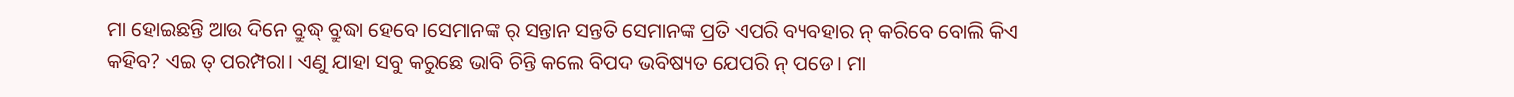ମା ହୋଇଛନ୍ତି ଆଉ ଦିନେ ବ୍ରୁଦ୍ଧ୍ ବ୍ରୁଦ୍ଧା ହେବେ।ସେମାନଙ୍କ ର୍ ସନ୍ତାନ ସନ୍ତତି ସେମାନଙ୍କ ପ୍ରତି ଏପରି ବ୍ୟବହାର ନ୍ କରିବେ ବୋଲି କିଏ କହିବ? ଏଇ ତ୍ ପରମ୍ପରା। ଏଣୁ ଯାହା ସବୁ କରୁଛେ ଭାବି ଚିନ୍ତି କଲେ ବିପଦ ଭବିଷ୍ୟତ ଯେପରି ନ୍ ପଡେ। ମା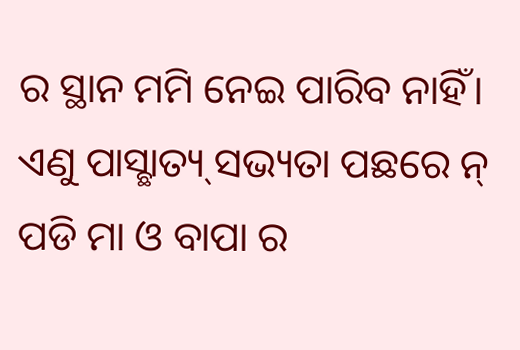ର ସ୍ଥାନ ମମି ନେଇ ପାରିବ ନାହିଁ। ଏଣୁ ପାସ୍ଛାତ୍ୟ୍ ସଭ୍ୟତା ପଛରେ ନ୍ ପଡି ମା ଓ ବାପା ର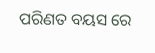ପରିଣତ ବୟସ ରେ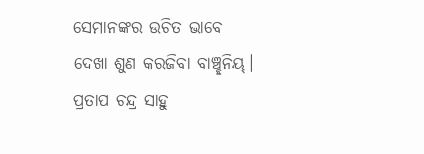ସେମାନଙ୍କର ଉଚିତ ଭାବେ ଦେଖା ଶୁଣ କରଜିବା ବାଞ୍ଚ୍ଛନିୟ୍।
ପ୍ରତାପ ଚନ୍ଦ୍ର ସାହୁ